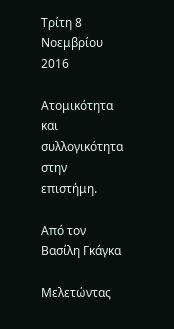Τρίτη 8 Νοεμβρίου 2016

Ατομικότητα και συλλογικότητα στην επιστήμη.

Από τον Βασίλη Γκάγκα

Μελετώντας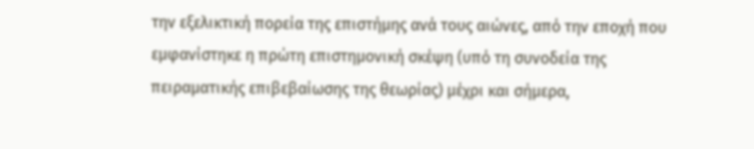την εξελικτική πορεία της επιστήμης ανά τους αιώνες, από την εποχή που εμφανίστηκε η πρώτη επιστημονική σκέψη (υπό τη συνοδεία της πειραματικής επιβεβαίωσης της θεωρίας) μέχρι και σήμερα,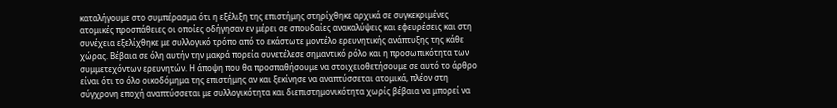καταλήγουμε στο συμπέρασμα ότι η εξέλιξη της επιστήμης στηρίχθηκε αρχικά σε συγκεκριμένες ατομικές προσπάθειες οι οποίες οδήγησαν εν μέρει σε σπουδαίες ανακαλύψεις και εφευρέσεις και στη συνέχεια εξελίχθηκε με συλλογικό τρόπο από το εκάστωτε μοντέλο ερευνητικής ανάπτυξης της κάθε χώρας. Βέβαια σε όλη αυτήν την μακρά πορεία συνετέλεσε σημαντικό ρόλο και η προσωπικότητα των συμμετεχόντων ερευνητών. Η άποψη που θα προσπαθήσουμε να στοιχειοθετήσουμε σε αυτό το άρθρο είναι ότι το όλο οικοδόμημα της επιστήμης αν και ξεκίνησε να αναπτύσσεται ατομικά, πλέον στη σύγχρονη εποχή αναπτύσσεται με συλλογικότητα και διεπιστημονικότητα χωρίς βέβαια να μπορεί να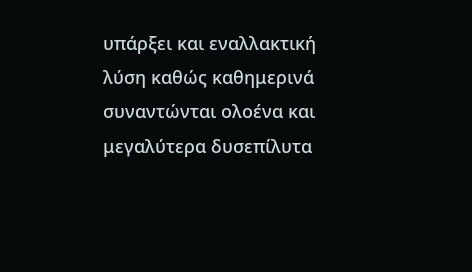υπάρξει και εναλλακτική λύση καθώς καθημερινά συναντώνται ολοένα και μεγαλύτερα δυσεπίλυτα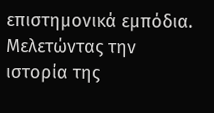επιστημονικά εμπόδια.
Μελετώντας την ιστορία της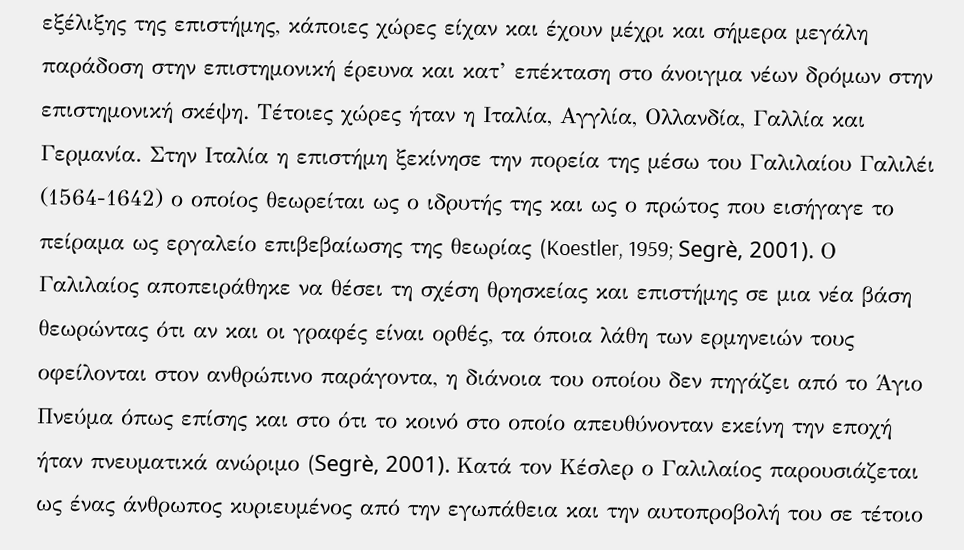εξέλιξης της επιστήμης, κάποιες χώρες είχαν και έχουν μέχρι και σήμερα μεγάλη παράδοση στην επιστημονική έρευνα και κατ’ επέκταση στο άνοιγμα νέων δρόμων στην επιστημονική σκέψη. Τέτοιες χώρες ήταν η Ιταλία, Αγγλία, Ολλανδία, Γαλλία και Γερμανία. Στην Ιταλία η επιστήμη ξεκίνησε την πορεία της μέσω του Γαλιλαίου Γαλιλέι (1564-1642) ο οποίος θεωρείται ως ο ιδρυτής της και ως ο πρώτος που εισήγαγε το πείραμα ως εργαλείο επιβεβαίωσης της θεωρίας (Koestler, 1959; Segrè, 2001). Ο Γαλιλαίος αποπειράθηκε να θέσει τη σχέση θρησκείας και επιστήμης σε μια νέα βάση θεωρώντας ότι αν και οι γραφές είναι ορθές, τα όποια λάθη των ερμηνειών τους οφείλονται στον ανθρώπινο παράγοντα, η διάνοια του οποίου δεν πηγάζει από το Άγιο Πνεύμα όπως επίσης και στο ότι το κοινό στο οποίο απευθύνονταν εκείνη την εποχή ήταν πνευματικά ανώριμο (Segrè, 2001). Κατά τον Κέσλερ ο Γαλιλαίος παρουσιάζεται ως ένας άνθρωπος κυριευμένος από την εγωπάθεια και την αυτοπροβολή του σε τέτοιο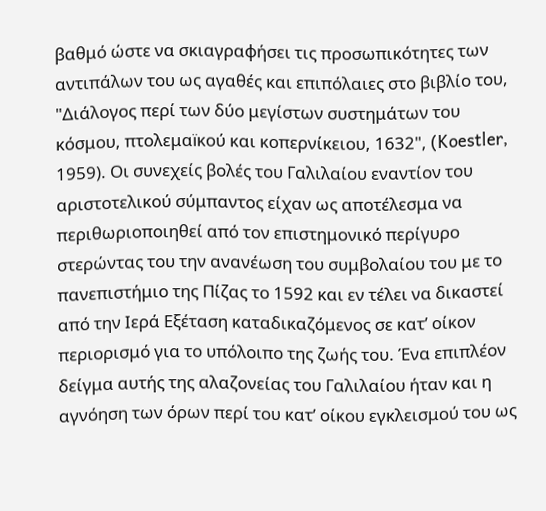βαθμό ώστε να σκιαγραφήσει τις προσωπικότητες των αντιπάλων του ως αγαθές και επιπόλαιες στο βιβλίο του, "Διάλογος περί των δύο μεγίστων συστημάτων του κόσμου, πτολεμαïκού και κοπερνίκειου, 1632", (Koestler, 1959). Οι συνεχείς βολές του Γαλιλαίου εναντίον του αριστοτελικού σύμπαντος είχαν ως αποτέλεσμα να περιθωριοποιηθεί από τον επιστημονικό περίγυρο στερώντας του την ανανέωση του συμβολαίου του με το πανεπιστήμιο της Πίζας το 1592 και εν τέλει να δικαστεί από την Ιερά Εξέταση καταδικαζόμενος σε κατ’ οίκον περιορισμό για το υπόλοιπο της ζωής του. Ένα επιπλέον δείγμα αυτής της αλαζονείας του Γαλιλαίου ήταν και η αγνόηση των όρων περί του κατ’ οίκου εγκλεισμού του ως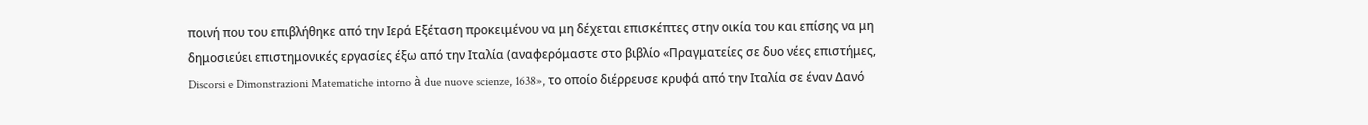ποινή που του επιβλήθηκε από την Ιερά Εξέταση προκειμένου να μη δέχεται επισκέπτες στην οικία του και επίσης να μη δημοσιεύει επιστημονικές εργασίες έξω από την Ιταλία (αναφερόμαστε στο βιβλίο «Πραγματείες σε δυο νέες επιστήμες, Discorsi e Dimonstrazioni Matematiche intorno à due nuove scienze, 1638», το οποίο διέρρευσε κρυφά από την Ιταλία σε έναν Δανό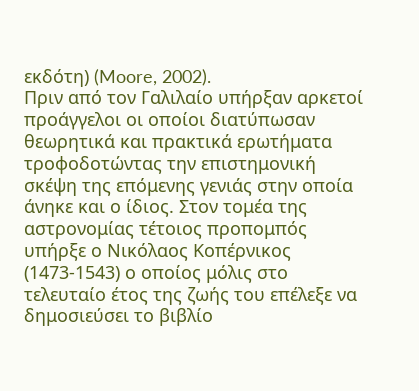εκδότη) (Moore, 2002).
Πριν από τον Γαλιλαίο υπήρξαν αρκετοί προάγγελοι οι οποίοι διατύπωσαν θεωρητικά και πρακτικά ερωτήματα τροφοδοτώντας την επιστημονική σκέψη της επόμενης γενιάς στην οποία άνηκε και ο ίδιος. Στον τομέα της αστρονομίας τέτοιος προπομπός υπήρξε ο Νικόλαος Κοπέρνικος (1473-1543) ο οποίος μόλις στο τελευταίο έτος της ζωής του επέλεξε να δημοσιεύσει το βιβλίο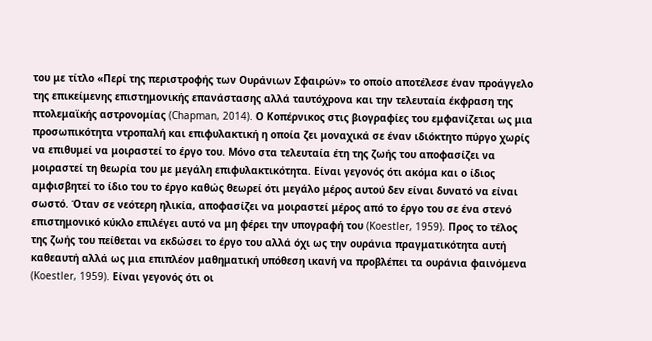του με τίτλο «Περί της περιστροφής των Ουράνιων Σφαιρών» το οποίο αποτέλεσε έναν προάγγελο της επικείμενης επιστημονικής επανάστασης αλλά ταυτόχρονα και την τελευταία έκφραση της πτολεμαϊκής αστρονομίας (Chapman, 2014). Ο Κοπέρνικος στις βιογραφίες του εμφανίζεται ως μια προσωπικότητα ντροπαλή και επιφυλακτική η οποία ζει μοναχικά σε έναν ιδιόκτητο πύργο χωρίς να επιθυμεί να μοιραστεί το έργο του. Μόνο στα τελευταία έτη της ζωής του αποφασίζει να μοιραστεί τη θεωρία του με μεγάλη επιφυλακτικότητα. Είναι γεγονός ότι ακόμα και ο ίδιος αμφισβητεί το ίδιο του το έργο καθώς θεωρεί ότι μεγάλο μέρος αυτού δεν είναι δυνατό να είναι σωστό. Όταν σε νεότερη ηλικία, αποφασίζει να μοιραστεί μέρος από το έργο του σε ένα στενό επιστημονικό κύκλο επιλέγει αυτό να μη φέρει την υπογραφή του (Koestler, 1959). Προς το τέλος της ζωής του πείθεται να εκδώσει το έργο του αλλά όχι ως την ουράνια πραγματικότητα αυτή καθεαυτή αλλά ως μια επιπλέον μαθηματική υπόθεση ικανή να προβλέπει τα ουράνια φαινόμενα (Koestler, 1959). Είναι γεγονός ότι οι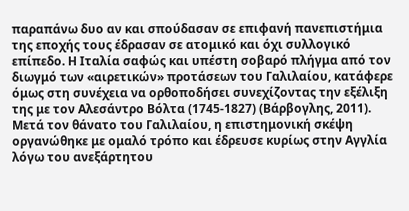παραπάνω δυο αν και σπούδασαν σε επιφανή πανεπιστήμια της εποχής τους έδρασαν σε ατομικό και όχι συλλογικό επίπεδο. Η Ιταλία σαφώς και υπέστη σοβαρό πλήγμα από τον διωγμό των «αιρετικών» προτάσεων του Γαλιλαίου, κατάφερε όμως στη συνέχεια να ορθοποδήσει συνεχίζοντας την εξέλιξη της με τον Αλεσάντρο Βόλτα (1745-1827) (Βάρβογλης, 2011).
Μετά τον θάνατο του Γαλιλαίου, η επιστημονική σκέψη οργανώθηκε με ομαλό τρόπο και έδρευσε κυρίως στην Αγγλία λόγω του ανεξάρτητου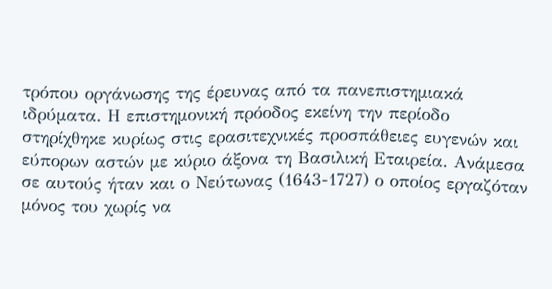τρόπου οργάνωσης της έρευνας από τα πανεπιστημιακά ιδρύματα. Η επιστημονική πρόοδος εκείνη την περίοδο στηρίχθηκε κυρίως στις ερασιτεχνικές προσπάθειες ευγενών και εύπορων αστών με κύριο άξονα τη Βασιλική Εταιρεία. Ανάμεσα σε αυτούς ήταν και ο Νεύτωνας (1643-1727) ο οποίος εργαζόταν μόνος του χωρίς να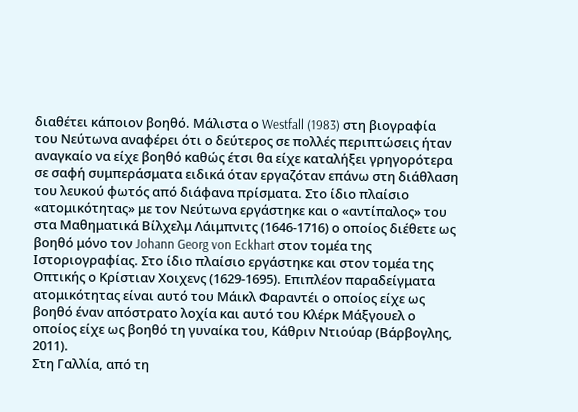διαθέτει κάποιον βοηθό. Μάλιστα ο Westfall (1983) στη βιογραφία του Νεύτωνα αναφέρει ότι ο δεύτερος σε πολλές περιπτώσεις ήταν αναγκαίο να είχε βοηθό καθώς έτσι θα είχε καταλήξει γρηγορότερα σε σαφή συμπεράσματα ειδικά όταν εργαζόταν επάνω στη διάθλαση του λευκού φωτός από διάφανα πρίσματα. Στο ίδιο πλαίσιο «ατομικότητας» με τον Νεύτωνα εργάστηκε και ο «αντίπαλος» του στα Μαθηματικά Βίλχελμ Λάιμπνιτς (1646-1716) ο οποίος διέθετε ως βοηθό μόνο τον Johann Georg von Eckhart στον τομέα της Ιστοριογραφίας. Στο ίδιο πλαίσιο εργάστηκε και στον τομέα της Οπτικής ο Κρίστιαν Χοιχενς (1629-1695). Επιπλέον παραδείγματα ατομικότητας είναι αυτό του Μάικλ Φαραντέι ο οποίος είχε ως βοηθό έναν απόστρατο λοχία και αυτό του Κλέρκ Μάξγουελ ο οποίος είχε ως βοηθό τη γυναίκα του, Κάθριν Ντιούαρ (Βάρβογλης, 2011).
Στη Γαλλία, από τη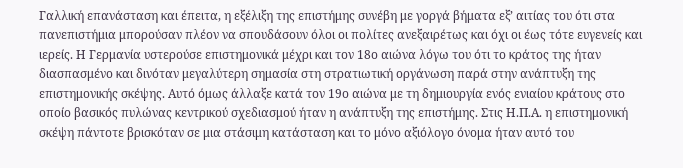Γαλλική επανάσταση και έπειτα, η εξέλιξη της επιστήμης συνέβη με γοργά βήματα εξ’ αιτίας του ότι στα πανεπιστήμια μπορούσαν πλέον να σπουδάσουν όλοι οι πολίτες ανεξαιρέτως και όχι οι έως τότε ευγενείς και ιερείς. Η Γερμανία υστερούσε επιστημονικά μέχρι και τον 18ο αιώνα λόγω του ότι το κράτος της ήταν διασπασμένο και δινόταν μεγαλύτερη σημασία στη στρατιωτική οργάνωση παρά στην ανάπτυξη της επιστημονικής σκέψης. Αυτό όμως άλλαξε κατά τον 19ο αιώνα με τη δημιουργία ενός ενιαίου κράτους στο οποίο βασικός πυλώνας κεντρικού σχεδιασμού ήταν η ανάπτυξη της επιστήμης. Στις Η.Π.Α. η επιστημονική σκέψη πάντοτε βρισκόταν σε μια στάσιμη κατάσταση και το μόνο αξιόλογο όνομα ήταν αυτό του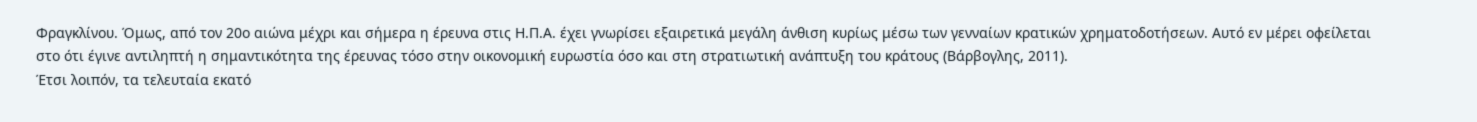Φραγκλίνου. Όμως, από τον 20ο αιώνα μέχρι και σήμερα η έρευνα στις Η.Π.Α. έχει γνωρίσει εξαιρετικά μεγάλη άνθιση κυρίως μέσω των γενναίων κρατικών χρηματοδοτήσεων. Αυτό εν μέρει οφείλεται στο ότι έγινε αντιληπτή η σημαντικότητα της έρευνας τόσο στην οικονομική ευρωστία όσο και στη στρατιωτική ανάπτυξη του κράτους (Βάρβογλης, 2011).
Έτσι λοιπόν, τα τελευταία εκατό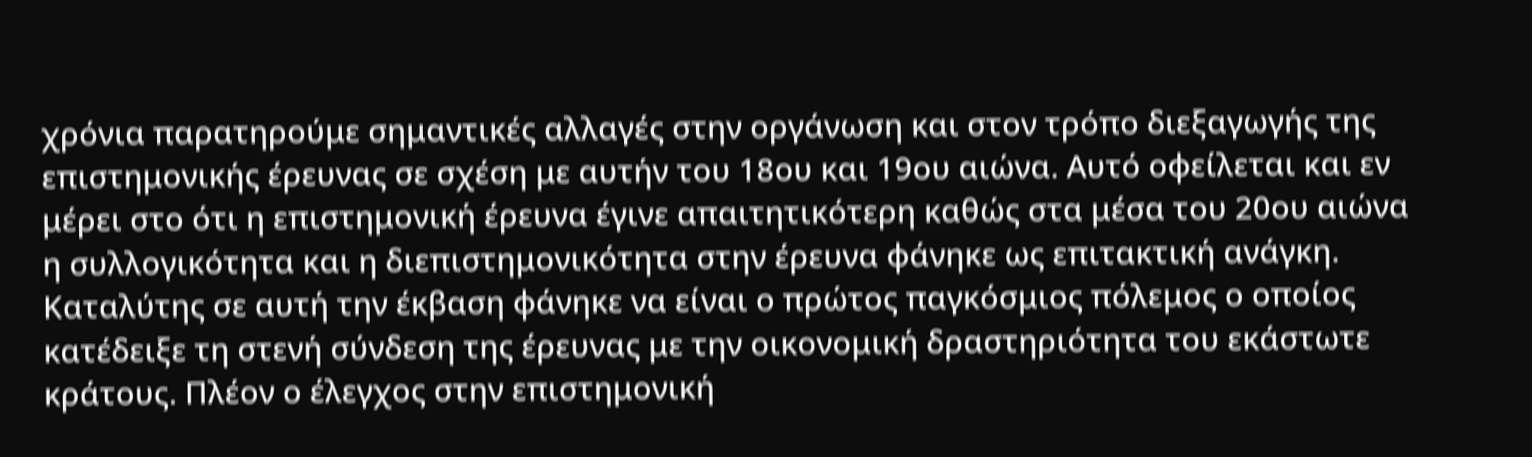χρόνια παρατηρούμε σημαντικές αλλαγές στην οργάνωση και στον τρόπο διεξαγωγής της επιστημονικής έρευνας σε σχέση με αυτήν του 18ου και 19ου αιώνα. Αυτό οφείλεται και εν μέρει στο ότι η επιστημονική έρευνα έγινε απαιτητικότερη καθώς στα μέσα του 20ου αιώνα η συλλογικότητα και η διεπιστημονικότητα στην έρευνα φάνηκε ως επιτακτική ανάγκη. Καταλύτης σε αυτή την έκβαση φάνηκε να είναι ο πρώτος παγκόσμιος πόλεμος ο οποίος κατέδειξε τη στενή σύνδεση της έρευνας με την οικονομική δραστηριότητα του εκάστωτε κράτους. Πλέον ο έλεγχος στην επιστημονική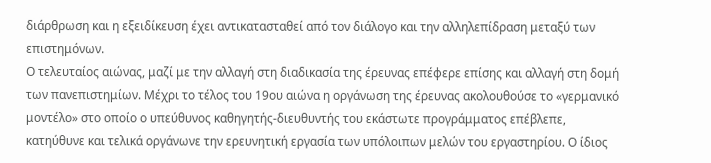διάρθρωση και η εξειδίκευση έχει αντικατασταθεί από τον διάλογο και την αλληλεπίδραση μεταξύ των επιστημόνων.
Ο τελευταίος αιώνας, μαζί με την αλλαγή στη διαδικασία της έρευνας επέφερε επίσης και αλλαγή στη δομή των πανεπιστημίων. Μέχρι το τέλος του 19ου αιώνα η οργάνωση της έρευνας ακολουθούσε το «γερμανικό μοντέλο» στο οποίο ο υπεύθυνος καθηγητής-διευθυντής του εκάστωτε προγράμματος επέβλεπε, κατηύθυνε και τελικά οργάνωνε την ερευνητική εργασία των υπόλοιπων μελών του εργαστηρίου. Ο ίδιος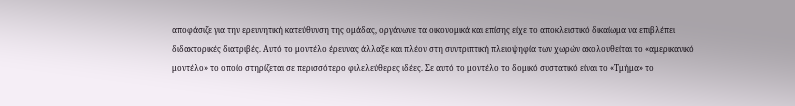αποφάσιζε για την ερευνητική κατεύθυνση της ομάδας, οργάνωνε τα οικονομικά και επίσης είχε το αποκλειστικό δικαίωμα να επιβλέπει διδακτορικές διατριβές. Αυτό το μοντέλο έρευνας άλλαξε και πλέον στη συντριπτική πλειοψηφία των χωρών ακολουθείται το «αμερικανικό μοντέλο» το οποίο στηρίζεται σε περισσότερο φιλελεύθερες ιδέες. Σε αυτό το μοντέλο το δομικό συστατικό είναι το «Τμήμα» το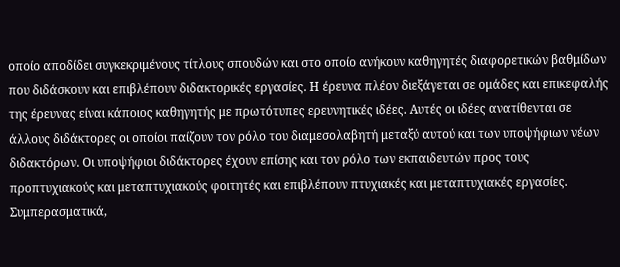οποίο αποδίδει συγκεκριμένους τίτλους σπουδών και στο οποίο ανήκουν καθηγητές διαφορετικών βαθμίδων που διδάσκουν και επιβλέπουν διδακτορικές εργασίες. Η έρευνα πλέον διεξάγεται σε ομάδες και επικεφαλής της έρευνας είναι κάποιος καθηγητής με πρωτότυπες ερευνητικές ιδέες. Αυτές οι ιδέες ανατίθενται σε άλλους διδάκτορες οι οποίοι παίζουν τον ρόλο του διαμεσολαβητή μεταξύ αυτού και των υποψήφιων νέων διδακτόρων. Οι υποψήφιοι διδάκτορες έχουν επίσης και τον ρόλο των εκπαιδευτών προς τους προπτυχιακούς και μεταπτυχιακούς φοιτητές και επιβλέπουν πτυχιακές και μεταπτυχιακές εργασίες.
Συμπερασματικά,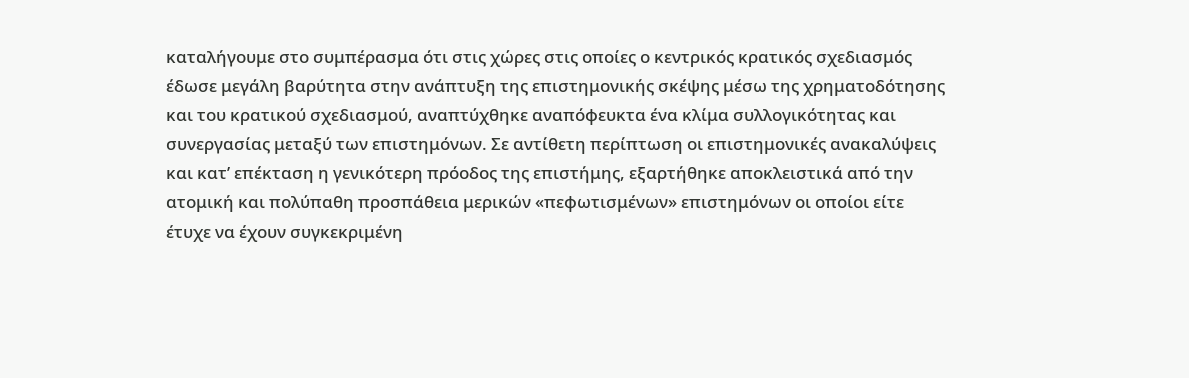καταλήγουμε στο συμπέρασμα ότι στις χώρες στις οποίες ο κεντρικός κρατικός σχεδιασμός έδωσε μεγάλη βαρύτητα στην ανάπτυξη της επιστημονικής σκέψης μέσω της χρηματοδότησης και του κρατικού σχεδιασμού, αναπτύχθηκε αναπόφευκτα ένα κλίμα συλλογικότητας και συνεργασίας μεταξύ των επιστημόνων. Σε αντίθετη περίπτωση οι επιστημονικές ανακαλύψεις και κατ’ επέκταση η γενικότερη πρόοδος της επιστήμης, εξαρτήθηκε αποκλειστικά από την ατομική και πολύπαθη προσπάθεια μερικών «πεφωτισμένων» επιστημόνων οι οποίοι είτε έτυχε να έχουν συγκεκριμένη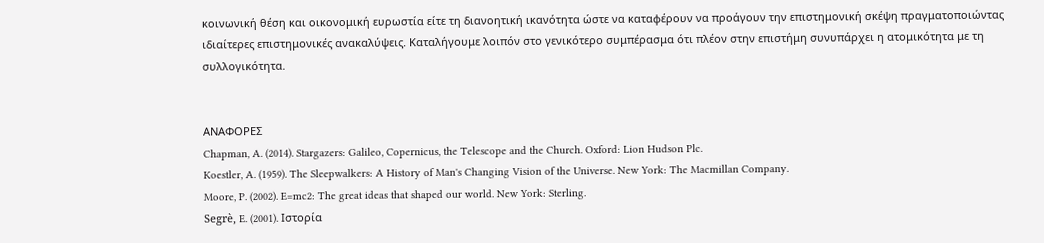κοινωνική θέση και οικονομική ευρωστία είτε τη διανοητική ικανότητα ώστε να καταφέρουν να προάγουν την επιστημονική σκέψη πραγματοποιώντας ιδιαίτερες επιστημονικές ανακαλύψεις. Καταλήγουμε λοιπόν στο γενικότερο συμπέρασμα ότι πλέον στην επιστήμη συνυπάρχει η ατομικότητα με τη συλλογικότητα.


ΑΝΑΦΟΡΕΣ
Chapman, A. (2014). Stargazers: Galileo, Copernicus, the Telescope and the Church. Oxford: Lion Hudson Plc.
Koestler, A. (1959). The Sleepwalkers: A History of Man's Changing Vision of the Universe. New York: The Macmillan Company.
Moore, P. (2002). E=mc2: The great ideas that shaped our world. New York: Sterling.
Segrè, E. (2001). Ιστορία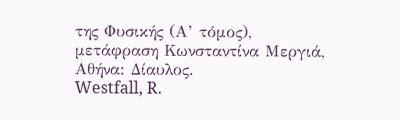της Φυσικής (Α’ τόμος), μετάφραση Κωνσταντίνα Μεργιά, Αθήνα: Δίαυλος.
Westfall, R.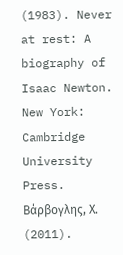(1983). Never at rest: A biography of Isaac Newton. New York: Cambridge University Press.
Βάρβογλης, Χ. (2011).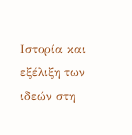Ιστορία και εξέλιξη των ιδεών στη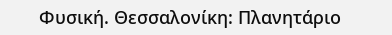Φυσική. Θεσσαλονίκη: Πλανητάριο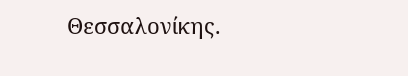Θεσσαλονίκης.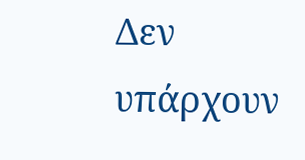Δεν υπάρχουν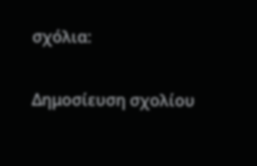σχόλια:

Δημοσίευση σχολίου